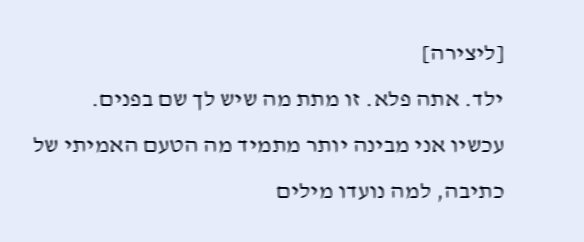[ליצירה]
ילד. אתה פלא. זו מתת מה שיש לך שם בפנים.
עכשיו אני מבינה יותר מתמיד מה הטעם האמיתי של כתיבה, למה נועדו מילים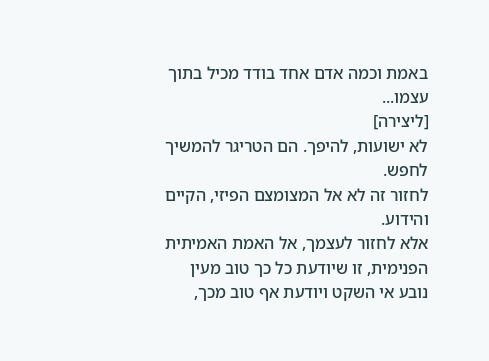באמת וכמה אדם אחד בודד מכיל בתוך עצמו...
[ליצירה]
לא ישועות, להיפך. הם הטריגר להמשיך לחפש.
לחזור זה לא אל המצומצם הפיזי, הקיים והידוע.
אלא לחזור לעצמך, אל האמת האמיתית הפנימית, זו שיודעת כל כך טוב מעין נובע אי השקט ויודעת אף טוב מכך,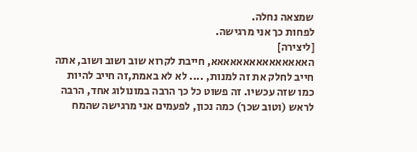שמצאה נחלה.
לפחות כך אני מרגישה.
[ליצירה]
האאאאאאאאאאאאאאא, חייבת לקרוא שוב ושוב ושוב, אתה חייב לחלק את זה למנות, .... לא לא באמת,זה חייב להיות כמו שזה עכשיו. זה פשוט כל כך הרבה במונולוג אחד, הרבה לראש (וטוב שכך) כמה נכון, לפעמים אני מרגישה שהמח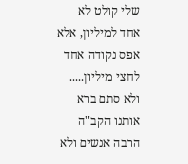שלי קולט לא אחד למיליון, אלא אפס נקודה אחד לחצי מיליון..... ולא סתם ברא אותנו הקב"ה הרבה אנשים ולא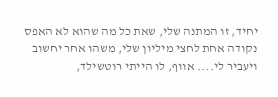יחיד, זו המתנה שלי, שאת כל מה שהוא לא האפס נקודה אחת לחצי מיליון שלי, משהו אחר יחשוב ויעביר לי.... אווף, לו הייתי רוטשילד,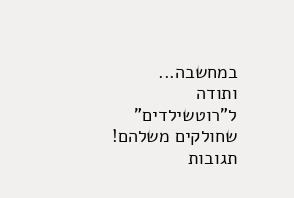במחשבה...
ותודה ל"רוטשילדים" שחולקים משלהם!
תגובות